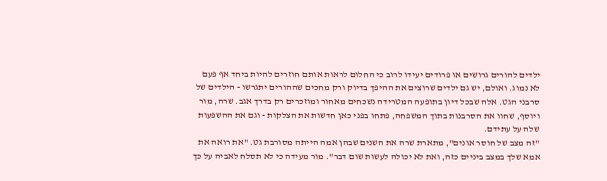ילדים להורים גרושים או פרודים יעידו לרוב כי החלום לראות אותם חוזרים להיות ביחד אף פעם לא נמוג. ואולם, יש גם ילדים שרוצים את ההיפך בדיוק ורק מחכים שההורים יתגרשו - הילדים של סרבני הגט. אלה שבכל דיון בתופעה המטרידה נשכחים מאחור ומוזכרים רק בדרך אגב. שרה, מור ויוסף, שחוו את הסרבנות בתוך המשפחה, פתחו בפני כאן חדשות את הצלקות - וגם את ההשפעות שלה על עתידם.
"זה מצב של חוסר אונים", מתארת שרה את השנים שבהן אמה הייתה מסורבת גט. "את רואה את אמא שלך במצב ביניים כזה, ואת לא יכולה לעשות שום דבר". מור מעידה כי לא תסלח לאביה על כך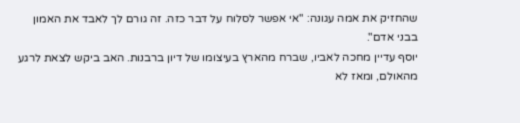שהחזיק את אמה עגונה: "אי אפשר לסלוח על דבר כזה. זה גורם לך לאבד את האמון בבני אדם".
יוסף עדיין מחכה לאביו, שברח מהארץ בעיצומו של דיון ברבנות. האב ביקש לצאת לרגע מהאולם, ומאז לא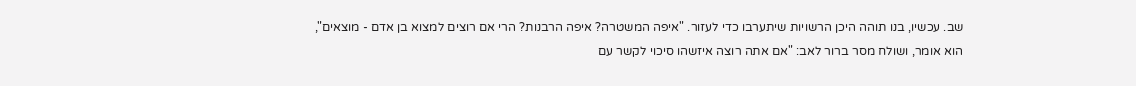שב. עכשיו, בנו תוהה היכן הרשויות שיתערבו כדי לעזור. "איפה המשטרה? איפה הרבנות? הרי אם רוצים למצוא בן אדם - מוצאים", הוא אומר, ושולח מסר ברור לאב: "אם אתה רוצה איזשהו סיכוי לקשר עם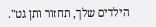הילדים שלך, תחזור ותן גט".